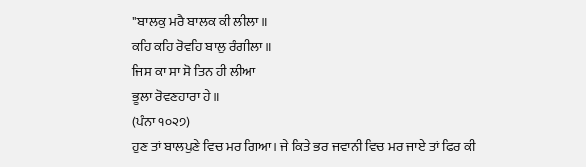"ਬਾਲਕੁ ਮਰੈ ਬਾਲਕ ਕੀ ਲੀਲਾ॥
ਕਹਿ ਕਹਿ ਰੋਵਹਿ ਬਾਲੁ ਰੰਗੀਲਾ॥
ਜਿਸ ਕਾ ਸਾ ਸੋ ਤਿਨ ਹੀ ਲੀਆ
ਭੂਲਾ ਰੋਵਣਹਾਰਾ ਹੇ॥
(ਪੰਨਾ ੧੦੨੭)
ਹੁਣ ਤਾਂ ਬਾਲਪੁਣੇ ਵਿਚ ਮਰ ਗਿਆ। ਜੇ ਕਿਤੇ ਭਰ ਜਵਾਨੀ ਵਿਚ ਮਰ ਜਾਏ ਤਾਂ ਫਿਰ ਕੀ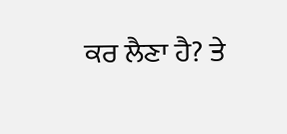ਕਰ ਲੈਣਾ ਹੈ? ਤੇ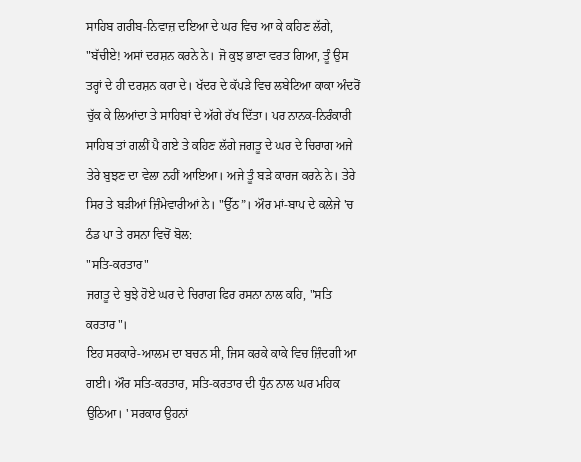ਸਾਹਿਬ ਗਰੀਬ-ਨਿਵਾਜ਼ ਦਇਆ ਦੇ ਘਰ ਵਿਚ ਆ ਕੇ ਕਹਿਣ ਲੱਗੇ, "ਬੱਚੀਏ! ਅਸਾਂ ਦਰਸ਼ਨ ਕਰਨੇ ਨੇ। ਜੋ ਕੁਝ ਭਾਣਾ ਵਰਤ ਗਿਆ, ਤੂੰ ਉਸ ਤਰ੍ਹਾਂ ਦੇ ਹੀ ਦਰਸ਼ਨ ਕਰਾ ਦੇ। ਖੱਦਰ ਦੇ ਕੱਪੜੇ ਵਿਚ ਲਬੇਟਿਆ ਕਾਕਾ ਅੰਦਰੋਂ ਚੁੱਕ ਕੇ ਲਿਆਂਦਾ ਤੇ ਸਾਹਿਬਾਂ ਦੇ ਅੱਗੇ ਰੱਖ ਦਿੱਤਾ। ਪਰ ਨਾਨਕ-ਨਿਰੰਕਾਰੀ ਸਾਹਿਬ ਤਾਂ ਗਲੀਂ ਪੈ ਗਏ ਤੇ ਕਹਿਣ ਲੱਗੇ ਜਗਤੂ ਦੇ ਘਰ ਦੇ ਚਿਰਾਗ ਅਜੇ ਤੇਰੇ ਬੁਝਣ ਦਾ ਵੇਲਾ ਨਹੀਂ ਆਇਆ। ਅਜੇ ਤੂੰ ਬੜੇ ਕਾਰਜ ਕਰਨੇ ਨੇ। ਤੇਰੇ ਸਿਰ ਤੇ ਬੜੀਆਂ ਜ਼ਿੰਮੇਵਾਰੀਆਂ ਨੇ। "ਉੱਠ”। ਔਰ ਮਾਂ-ਬਾਪ ਦੇ ਕਲੇਜੇ 'ਚ ਠੰਡ ਪਾ ਤੇ ਰਸਨਾ ਵਿਚੋਂ ਬੋਲ:
"ਸਤਿ-ਕਰਤਾਰ"
ਜਗਤੂ ਦੇ ਬੁਝੇ ਹੋਏ ਘਰ ਦੇ ਚਿਰਾਗ ਫਿਰ ਰਸਨਾ ਨਾਲ ਕਹਿ, "ਸਤਿ ਕਰਤਾਰ"।
ਇਹ ਸਰਕਾਰੇ-ਆਲਮ ਦਾ ਬਚਨ ਸੀ, ਜਿਸ ਕਰਕੇ ਕਾਕੇ ਵਿਚ ਜ਼ਿੰਦਗੀ ਆ ਗਈ। ਔਰ ਸਤਿ-ਕਰਤਾਰ, ਸਤਿ-ਕਰਤਾਰ ਦੀ ਧੁੰਨ ਨਾਲ ਘਰ ਮਹਿਕ ਉਠਿਆ। ' ਸਰਕਾਰ ਉਹਨਾਂ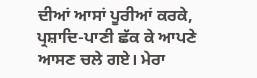ਦੀਆਂ ਆਸਾਂ ਪੂਰੀਆਂ ਕਰਕੇ, ਪ੍ਰਸ਼ਾਦਿ-ਪਾਣੀ ਛੱਕ ਕੇ ਆਪਣੇ ਆਸਣ ਚਲੇ ਗਏ। ਮੇਰਾ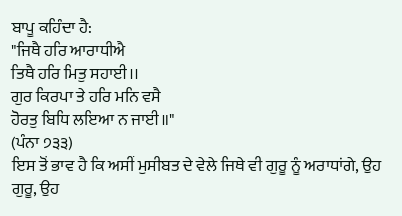ਬਾਪੂ ਕਹਿੰਦਾ ਹੈ:
"ਜਿਥੈ ਹਰਿ ਆਰਾਧੀਐ
ਤਿਥੈ ਹਰਿ ਮਿਤੁ ਸਹਾਈ।।
ਗੁਰ ਕਿਰਪਾ ਤੇ ਹਰਿ ਮਨਿ ਵਸੈ
ਹੋਰਤੁ ਬਿਧਿ ਲਇਆ ਨ ਜਾਈ॥"
(ਪੰਨਾ ੭੩੩)
ਇਸ ਤੋਂ ਭਾਵ ਹੈ ਕਿ ਅਸੀਂ ਮੁਸੀਬਤ ਦੇ ਵੇਲੇ ਜਿਥੇ ਵੀ ਗੁਰੂ ਨੂੰ ਅਰਾਧਾਂਗੇ, ਉਹ ਗੁਰੂ, ਉਹ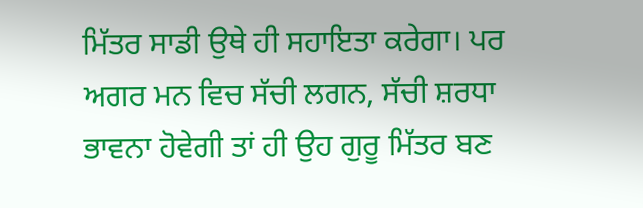ਮਿੱਤਰ ਸਾਡੀ ਉਥੇ ਹੀ ਸਹਾਇਤਾ ਕਰੇਗਾ। ਪਰ ਅਗਰ ਮਨ ਵਿਚ ਸੱਚੀ ਲਗਨ, ਸੱਚੀ ਸ਼ਰਧਾ ਭਾਵਨਾ ਹੋਵੇਗੀ ਤਾਂ ਹੀ ਉਹ ਗੁਰੂ ਮਿੱਤਰ ਬਣ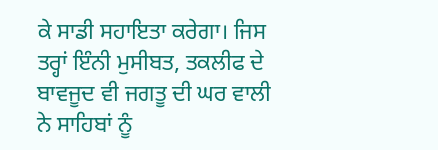ਕੇ ਸਾਡੀ ਸਹਾਇਤਾ ਕਰੇਗਾ। ਜਿਸ ਤਰ੍ਹਾਂ ਇੰਨੀ ਮੁਸੀਬਤ, ਤਕਲੀਫ ਦੇ ਬਾਵਜੂਦ ਵੀ ਜਗਤੂ ਦੀ ਘਰ ਵਾਲੀ ਨੇ ਸਾਹਿਬਾਂ ਨੂੰ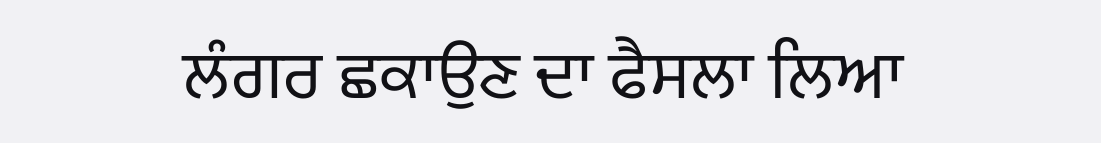ਲੰਗਰ ਛਕਾਉਣ ਦਾ ਫੈਸਲਾ ਲਿਆ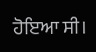ਹੋਇਆ ਸੀ।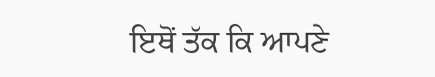ਇਥੋਂ ਤੱਕ ਕਿ ਆਪਣੇ